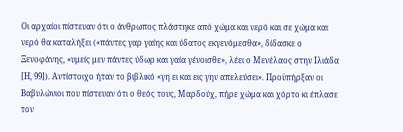Οι αρχαίοι πίστευαν ότι ο άνθρωπος πλάστηκε από χώμα και νερό και σε χώμα και νερό θα καταλήξει («πάντες γαρ γαίης και ύδατος εκγενόμεσθα», δίδασκε ο Ξενοφάνης, «υμείς μεν πάντες ύδωρ και γαία γένοισθε», λέει ο Μενέλαος στην Ιλιάδα [Η, 99]). Αντίστοιχο ήταν το βιβλικό «γη ει και εις γην απελεύσει». Προϋπήρξαν οι Βαβυλώνιοι που πίστευαν ότι ο θεός τους, Μαρδούχ, πήρε χώμα και χόρτο κι έπλασε τον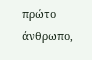πρώτο άνθρωπο,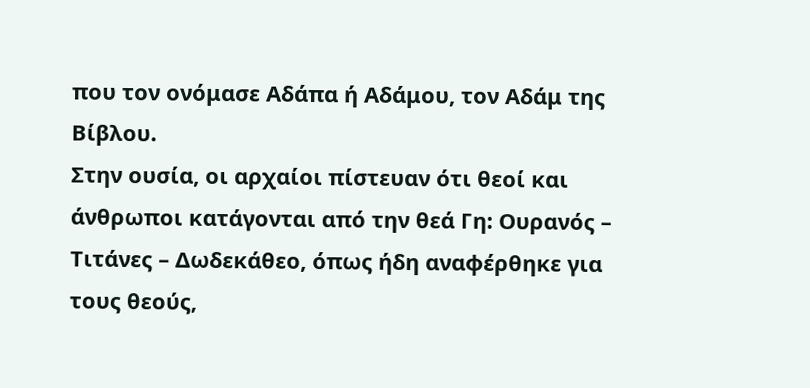που τον ονόμασε Αδάπα ή Αδάμου, τον Αδάμ της Βίβλου.
Στην ουσία, οι αρχαίοι πίστευαν ότι θεοί και άνθρωποι κατάγονται από την θεά Γη: Ουρανός – Τιτάνες – Δωδεκάθεο, όπως ήδη αναφέρθηκε για τους θεούς,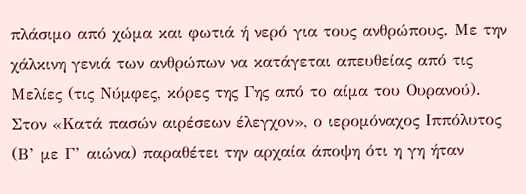πλάσιμο από χώμα και φωτιά ή νερό για τους ανθρώπους. Με την χάλκινη γενιά των ανθρώπων να κατάγεται απευθείας από τις Μελίες (τις Νύμφες, κόρες της Γης από το αίμα του Ουρανού).
Στον «Κατά πασών αιρέσεων έλεγχον», ο ιερομόναχος Ιππόλυτος (Β’ με Γ’ αιώνα) παραθέτει την αρχαία άποψη ότι η γη ήταν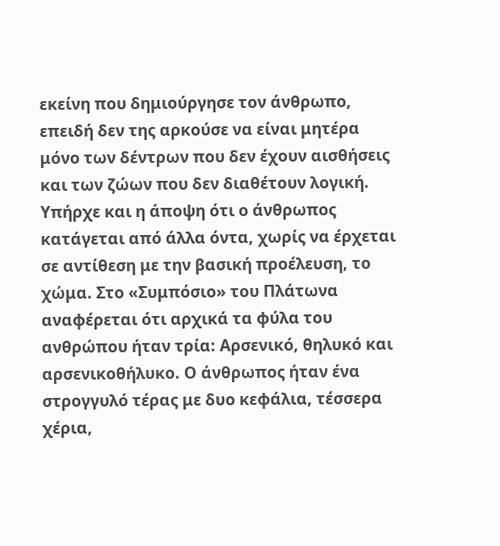εκείνη που δημιούργησε τον άνθρωπο, επειδή δεν της αρκούσε να είναι μητέρα μόνο των δέντρων που δεν έχουν αισθήσεις και των ζώων που δεν διαθέτουν λογική.
Υπήρχε και η άποψη ότι ο άνθρωπος κατάγεται από άλλα όντα, χωρίς να έρχεται σε αντίθεση με την βασική προέλευση, το χώμα. Στο «Συμπόσιο» του Πλάτωνα αναφέρεται ότι αρχικά τα φύλα του ανθρώπου ήταν τρία: Αρσενικό, θηλυκό και αρσενικοθήλυκο. Ο άνθρωπος ήταν ένα στρογγυλό τέρας με δυο κεφάλια, τέσσερα χέρια,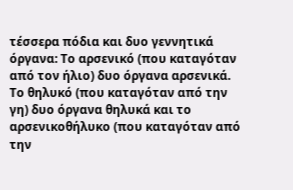τέσσερα πόδια και δυο γεννητικά όργανα: Το αρσενικό (που καταγόταν από τον ήλιο) δυο όργανα αρσενικά. Το θηλυκό (που καταγόταν από την γη) δυο όργανα θηλυκά και το αρσενικοθήλυκο (που καταγόταν από την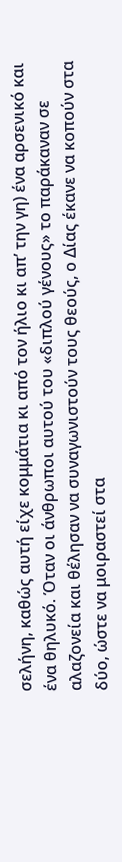σελήνη, καθώς αυτή είχε κομμάτια κι από τον ήλιο κι απ’ την γη) ένα αρσενικό και ένα θηλυκό. Όταν οι άνθρωποι αυτού του «διπλού γένους» το παράκαναν σε αλαζονεία και θέλησαν να συναγωνιστούν τους θεούς, ο Δίας έκανε να κοπούν στα δύο, ώστε να μοιραστεί στα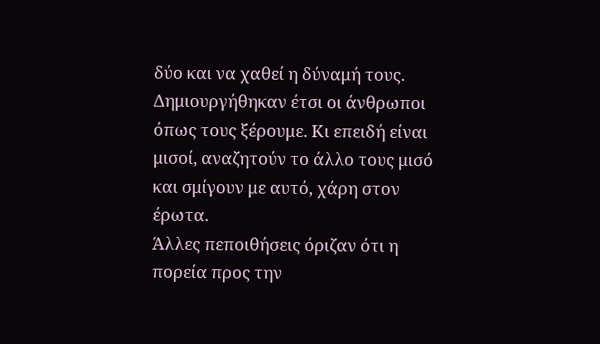δύο και να χαθεί η δύναμή τους. Δημιουργήθηκαν έτσι οι άνθρωποι όπως τους ξέρουμε. Κι επειδή είναι μισοί, αναζητούν το άλλο τους μισό και σμίγουν με αυτό, χάρη στον έρωτα.
Άλλες πεποιθήσεις όριζαν ότι η πορεία προς την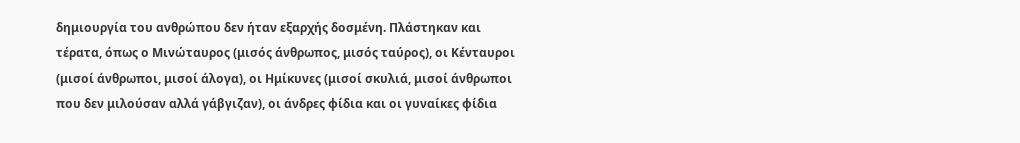δημιουργία του ανθρώπου δεν ήταν εξαρχής δοσμένη. Πλάστηκαν και τέρατα, όπως ο Μινώταυρος (μισός άνθρωπος, μισός ταύρος), οι Κένταυροι (μισοί άνθρωποι, μισοί άλογα), οι Ημίκυνες (μισοί σκυλιά, μισοί άνθρωποι που δεν μιλούσαν αλλά γάβγιζαν), οι άνδρες φίδια και οι γυναίκες φίδια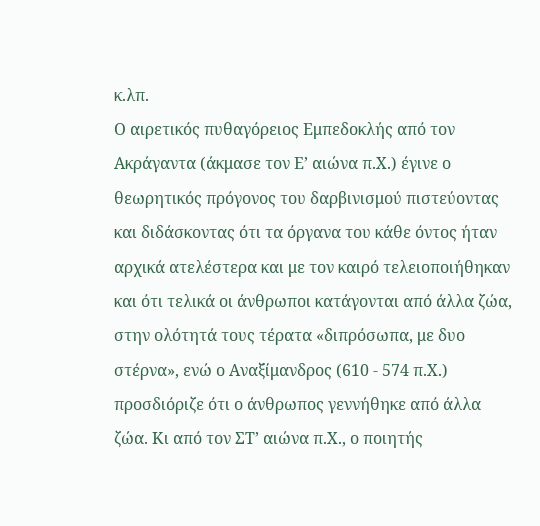κ.λπ.
Ο αιρετικός πυθαγόρειος Εμπεδοκλής από τον Ακράγαντα (άκμασε τον Ε’ αιώνα π.Χ.) έγινε ο θεωρητικός πρόγονος του δαρβινισμού πιστεύοντας και διδάσκοντας ότι τα όργανα του κάθε όντος ήταν αρχικά ατελέστερα και με τον καιρό τελειοποιήθηκαν και ότι τελικά οι άνθρωποι κατάγονται από άλλα ζώα, στην ολότητά τους τέρατα «διπρόσωπα, με δυο στέρνα», ενώ ο Αναξίμανδρος (610 - 574 π.Χ.) προσδιόριζε ότι ο άνθρωπος γεννήθηκε από άλλα ζώα. Κι από τον ΣΤ’ αιώνα π.Χ., ο ποιητής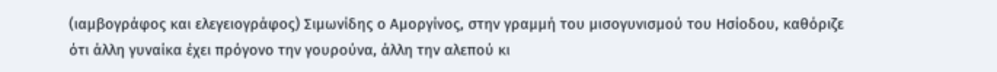(ιαμβογράφος και ελεγειογράφος) Σιμωνίδης ο Αμοργίνος, στην γραμμή του μισογυνισμού του Ησίοδου, καθόριζε ότι άλλη γυναίκα έχει πρόγονο την γουρούνα, άλλη την αλεπού κι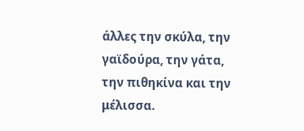άλλες την σκύλα, την γαϊδούρα, την γάτα, την πιθηκίνα και την μέλισσα.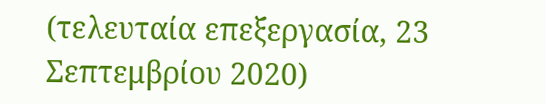(τελευταία επεξεργασία, 23 Σεπτεμβρίου 2020)